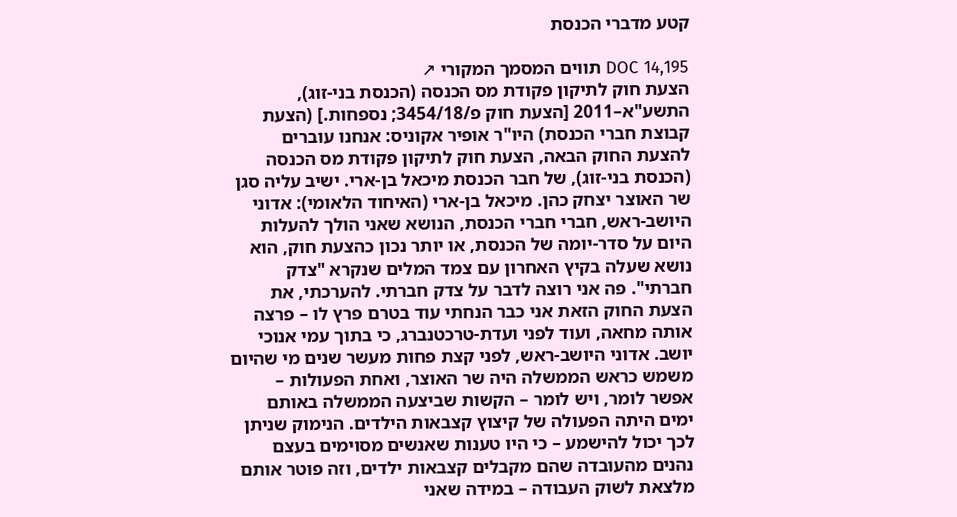קטע מדברי הכנסת

DOC 14,195 תווים המסמך המקורי ↗
הצעת חוק לתיקון פקודת מס הכנסה (הכנסת בני-זוג), התשע"א–2011 [הצעת חוק פ/3454/18; נספחות.] (הצעת קבוצת חברי הכנסת) היו"ר אופיר אקוניס: אנחנו עוברים להצעת החוק הבאה, הצעת חוק לתיקון פקודת מס הכנסה (הכנסת בני-זוג), של חבר הכנסת מיכאל בן-ארי. ישיב עליה סגן שר האוצר יצחק כהן. מיכאל בן-ארי (האיחוד הלאומי): אדוני היושב-ראש, חברי חברי הכנסת, הנושא שאני הולך להעלות היום על סדר-יומה של הכנסת, או יותר נכון כהצעת חוק, הוא נושא שעלה בקיץ האחרון עם צמד המלים שנקרא "צדק חברתי". פה אני רוצה לדבר על צדק חברתי. להערכתי, את הצעת החוק הזאת אני כבר הנחתי עוד בטרם פרץ לו – פרצה אותה מחאה, ועוד לפני ועדת-טרכטנברג, כי בתוך עמי אנוכי יושב. אדוני היושב-ראש, לפני קצת פחות מעשר שנים מי שהיום משמש כראש הממשלה היה שר האוצר, ואחת הפעולות – אפשר לומר, ויש לומר – הקשות שביצעה הממשלה באותם ימים היתה הפעולה של קיצוץ קצבאות הילדים. הנימוק שניתן לכך יכול להישמע – כי היו טענות שאנשים מסוימים בעצם נהנים מהעובדה שהם מקבלים קצבאות ילדים, וזה פוטר אותם מלצאת לשוק העבודה – במידה שאני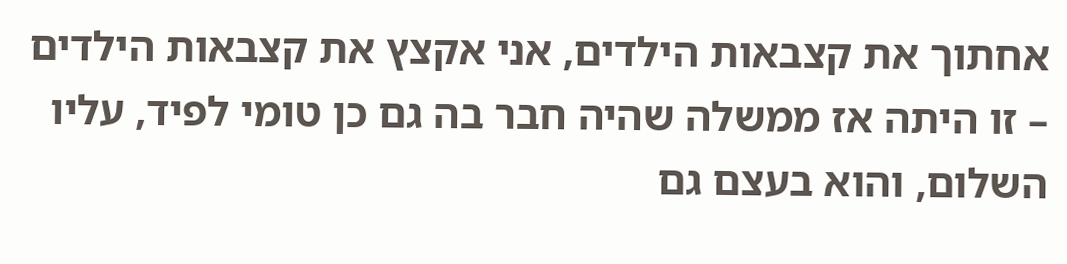אחתוך את קצבאות הילדים, אני אקצץ את קצבאות הילדים – זו היתה אז ממשלה שהיה חבר בה גם כן טומי לפיד, עליו השלום, והוא בעצם גם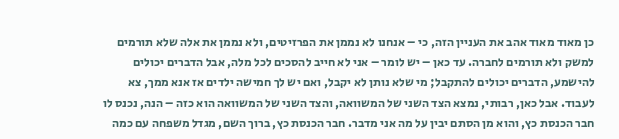כן מאוד מאוד אהב את העניין הזה, כי – אנחנו לא נממן את הפרזיטים, ולא נממן את אלה שלא תורמים למשק ולא תורמים לחברה. עד כאן – יש לומר – אני לא חייב להסכים לכל מלה, אבל הדברים יכולים להישמע, הדברים יכולים להתקבל; מי שלא נותן לא יקבל, ואם יש לך חמישה ילדים אז אנא ממך, צא לעבוד. אבל כאן, רבותי, נמצא הצד השני של המשוואה, והצד השני של המשוואה הוא כזה – הנה, נכנס לו חבר הכנסת כץ, והוא מן הסתם יבין על מה אני מדבר. חבר הכנסת כץ, ברוך השם, מגדל משפחה עם כמה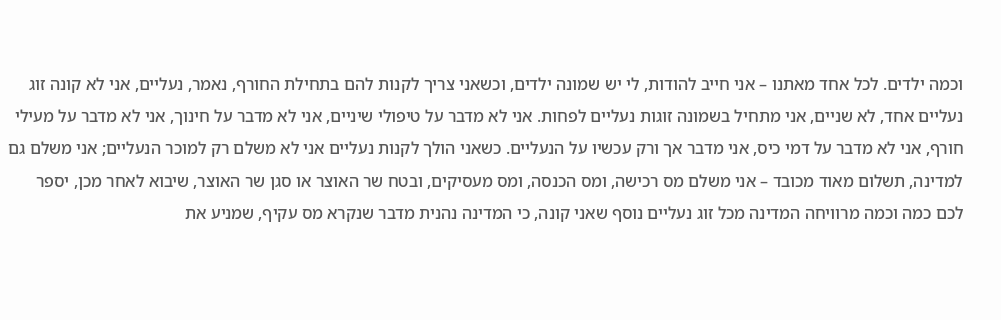וכמה ילדים. לכל אחד מאתנו – אני חייב להודות, לי יש שמונה ילדים, וכשאני צריך לקנות להם בתחילת החורף, נאמר, נעליים, אני לא קונה זוג נעליים אחד, לא שניים, אני מתחיל בשמונה זוגות נעליים לפחות. אני לא מדבר על טיפולי שיניים, אני לא מדבר על חינוך, אני לא מדבר על מעילי חורף, אני לא מדבר על דמי כיס, אני מדבר אך ורק עכשיו על הנעליים. כשאני הולך לקנות נעליים אני לא משלם רק למוכר הנעליים; אני משלם גם למדינה, תשלום מאוד מכובד – אני משלם מס רכישה, ומס הכנסה, ומס מעסיקים, ובטח שר האוצר או סגן שר האוצר, שיבוא לאחר מכן, יספר לכם כמה וכמה מרוויחה המדינה מכל זוג נעליים נוסף שאני קונה, כי המדינה נהנית מדבר שנקרא מס עקיף, שמניע את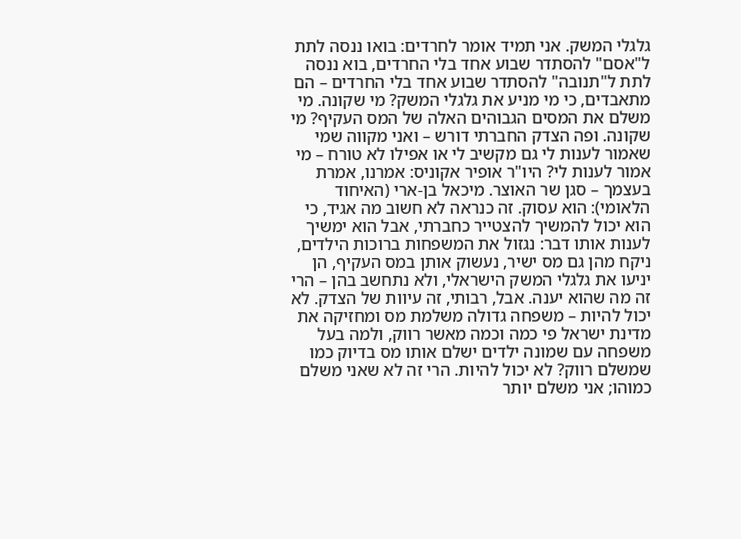גלגלי המשק. אני תמיד אומר לחרדים: בואו ננסה לתת ל"אסם" להסתדר שבוע אחד בלי החרדים, בוא ננסה לתת ל"תנובה" להסתדר שבוע אחד בלי החרדים – הם מתאבדים, כי מי מניע את גלגלי המשק? מי שקונה. מי משלם את המסים הגבוהים האלה של המס העקיף? מי שקונה. ופה הצדק החברתי דורש – ואני מקווה שמי שאמור לענות לי גם מקשיב לי או אפילו לא טורח – מי אמור לענות לי? היו"ר אופיר אקוניס: אמרנו, אמרת בעצמך – סגן שר האוצר. מיכאל בן-ארי (האיחוד הלאומי): הוא עסוק. זה כנראה לא חשוב מה אגיד, כי הוא יכול להמשיך להצטייר כחברתי, אבל הוא ימשיך לענות אותו דבר: נגזול את המשפחות ברוכות הילדים, ניקח מהן גם מס ישיר, נעשוק אותן במס העקיף, הן יניעו את גלגלי המשק הישראלי, ולא נתחשב בהן – הרי זה מה שהוא יענה. אבל, רבותי, זה עיוות של הצדק. לא יכול להיות – משפחה גדולה משלמת מס ומחזיקה את מדינת ישראל פי כמה וכמה מאשר רווק, ולמה בעל משפחה עם שמונה ילדים ישלם אותו מס בדיוק כמו שמשלם רווק? לא יכול להיות. הרי זה לא שאני משלם כמוהו; אני משלם יותר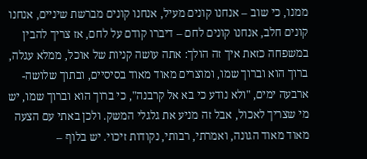ממנו, כי שוב – אנחנו קונים מעיל, אנחנו קונים מברשת שיניים, אנחנו קונים חלב, אנחנו קונים לחם – דיברו קודם על לחם, אז צריך להבין במשפחה כזאת איך זה הולך: אתה עושה קניות של אוכל, ממלא עגלה, ברוך הוא וברוך שמו, ומוצרים מאוד מאוד בסיסיים, ובתוך שלושה-ארבעה ימים, "ולא נודע כי בא אל קרבנה", כי ברוך הוא וברוך שמו, יש מי שצריך לאכול, אבל זה מניע את גלגלי המשק. ולכן באתי עם הצעה מאוד מאוד הגונה, ואמרתי, רבותי, נקודות זיכוי. יש בלוף –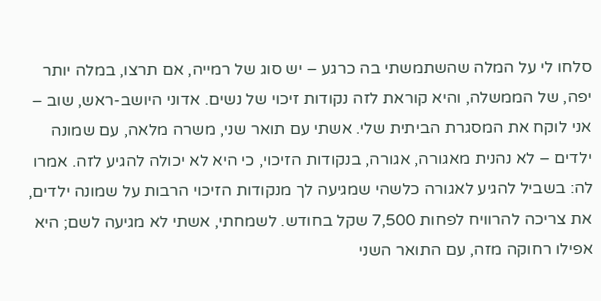סלחו לי על המלה שהשתמשתי בה כרגע – יש סוג של רמייה, אם תרצו, במלה יותר יפה, של הממשלה, והיא קוראת לזה נקודות זיכוי של נשים. אדוני היושב-ראש, שוב – אני לוקח את המסגרת הביתית שלי. אשתי עם תואר שני, משרה מלאה, עם שמונה ילדים – לא נהנית מאגורה, אגורה, בנקודות הזיכוי, כי היא לא יכולה להגיע לזה. אמרו לה: בשביל להגיע לאגורה כלשהי שמגיעה לך מנקודות הזיכוי הרבות על שמונה ילדים, את צריכה להרוויח לפחות 7,500 שקל בחודש. לשמחתי, אשתי לא מגיעה לשם; היא אפילו רחוקה מזה, עם התואר השני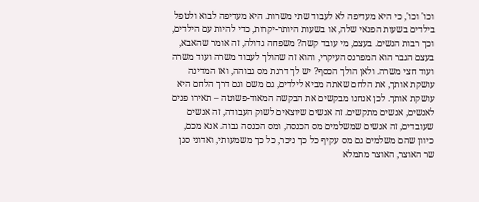וכו' וכו', כי היא מעדיפה לא לעבוד שתי משרות. היא מעדיפה לבוא ולטפל בילדים בשעות הפנאי שלה, או בשעות היותר-יקרות, כדי להיות עם הילדים, וכך רבות הנשים. בעצם, מי עובד קשה? משפחה גדולה, זה אומר שהאבא, בעצם הגבר הוא המפרנס העיקרי, והוא זה שהולך לעבוד משרה ועוד משרה ועוד חצי משרה. ולאן הולך הכסף? יש לך דרגת מס גבוהה, ואז המדינה עושקת אותך, את הלחם שאתה מביא לילדים, גם משם וגם דרך הלחם היא עושקת אותך. לכן אנחנו מבקשים את הבקשה המאוד-פשוטה – תאירו פנים לאנשים, אנשים מתקשים. זה אנשים שיוצאים לשוק העבודה, זה אנשים שעובדים, זה אנשים שמשלמים מס הכנסה, ומס הכנסה גבוה. אנא מכם, כיוון שהם משלמים גם מס עקיף כל כך ניכר, כל כך משמעותי, ואדוני סגן שר האוצר, האוצר מתמלא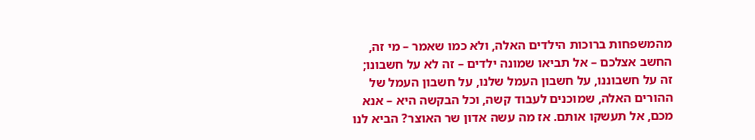מהמשפחות ברוכות הילדים האלה, ולא כמו שאמר – מי זה, החשב אצלכם – אל תביאו שמונה ילדים – זה לא על חשבונו; זה על חשבוננו, על חשבון העמל שלנו, על חשבון העמל של ההורים האלה, שמוכנים לעבוד קשה, וכל הבקשה היא – אנא מכם, אל תעשקו אותם. אז מה עשה אדון שר האוצר? הביא לנו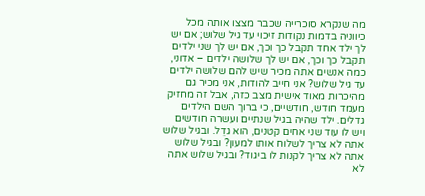מה שנקרא סוכרייה שכבר מצצו אותה מכל כיווניה בדמות נקודות זיכוי עד גיל שלוש; אם יש לך ילד אחד תקבל כך וכך, אם יש לך שני ילדים תקבל כך וכך, אם יש לך שלושה ילדים – אדוני, כמה אנשים אתה מכיר שיש להם שלושה ילדים עד גיל שלוש? אני חייב להודות, אני מכיר גם מהיכרות מאוד אישית מצב כזה, אבל זה מחזיק מעמד חודש, חודשיים, כי ברוך השם הילדים גדלים. ילד שהיה בגיל שנתיים ועשרה חודשים ויש לו עוד שני אחים קטנים, הוא גדֵל. ובגיל שלוש אתה לא צריך לשלוח אותו למעון? ובגיל שלוש אתה לא צריך לקנות לו ביגוד? ובגיל שלוש אתה לא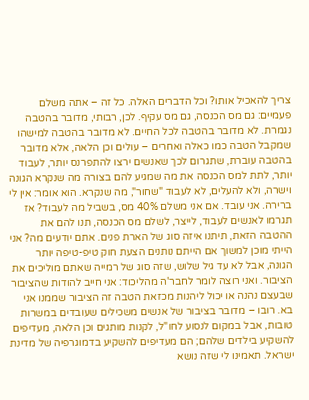צריך להאכיל אותו? וכל הדברים האלה. כל זה – אתה משלם פעמיים: גם מס הכנסה, גם מס עקיף. לכן, רבותי, מדובר בהטבה נגמרת. לא מדובר בהטבה לכל החיים. לא מדובר בהטבה למישהו שמקבל הטבה כמו כאלה ואחרים – עולים וכן הלאה, אלא מדובר בהטבה עוברת, שתגרום לכך שאנשים ירצו להתפרנס יותר, לעבוד יותר, לתת למס הכנסה את מה שמגיע להם בצורה מה שנקרא הגונה וישרה, ולא להעלים, לא לעבוד "שחור", מה שנקרא. הוא אומר: אין לי ברירה. אני עובד. אם אני משלם 40% מס, בשביל מה לעבוד? אז תגרמו לאנשים לעבוד, לייצר, לשלם מס הכנסה, תנו להם את ההטבה הזאת, תיתנו איזה סוג של הארת פנים. אתם יודעים מה? אני הייתי מוכן למשוך אם הייתם נותנים הצעת חוק טיפ-טיפה יותר הגונה, אבל לא עד גיל שלוש, שזה סוג של רמייה שאתם מוליכים את הציבור. ואני רוצה לומר לחבר'ה מהליכוד: אני חייב להודות שהציבור שבעצם נהנה או יכול ליהנות מכזאת הטבה זה הציבור שממנו אני בא. רובו – מדובר בציבור של אנשים משכילים שעובדים במשרות טובות, אבל במקום לנסוע לחו"ל, לקנות מותגים וכן הלאה, מעדיפים להשקיע בילדים שלהם; הם מעדיפים להשקיע בדמוגרפיה של מדינת ישראל. תאמינו לי שזה נושא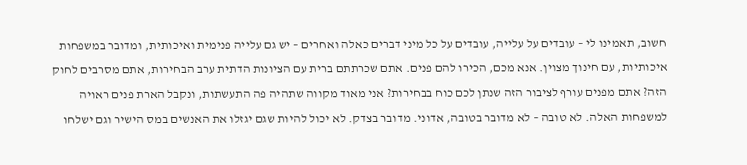חשוב, תאמינו לי – עובדים על עלייה, עובדים על כל מיני דברים כאלה ואחרים – יש גם עלייה פנימית ואיכותית, ומדובר במשפחות איכותיות, עם חינוך מצוין. אנא מכם, הכירו להם פנים. אתם שכרתתם ברית עם הציונות הדתית ערב הבחירות, אתם מסרבים לחוק הזה? אתם מפנים עורף לציבור הזה שנתן לכם כוח בבחירות? אני מאוד מקווה שתהיה פה התעשתות, ונקבל הארת פנים ראויה למשפחות האלה. לא טובה – לא מדובר בטובה, אדוני. מדובר בצדק. לא יכול להיות שגם יגזלו את האנשים במס הישיר וגם ישלחו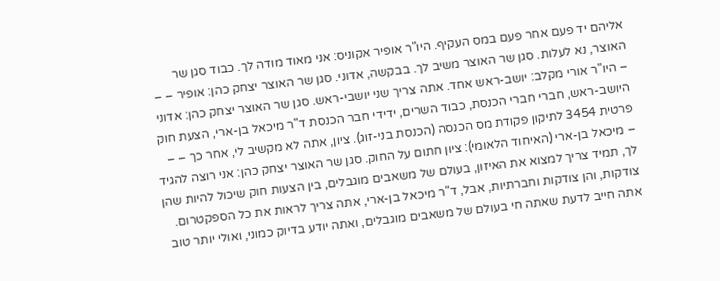אליהם יד פעם אחר פעם במס העקיף. היו"ר אופיר אקוניס: אני מאוד מודה לך. כבוד סגן שר האוצר, נא לעלות. סגן שר האוצר משיב לך. בבקשה, אדוני. סגן שר האוצר יצחק כהן: אופיר – – – היו"ר אורי מקלב: יושב-ראש אחד. אתה צריך שני יושבי-ראש. סגן שר האוצר יצחק כהן: אדוני היושב-ראש, חברי חברי הכנסת, כבוד השרים, ידידי חבר הכנסת ד"ר מיכאל בן-ארי, הצעת חוק פרטית 3454 לתיקון פקודת מס הכנסה (הכנסת בני-זוג). ציון, אתה לא מקשיב לי, אחר כך – – – מיכאל בן-ארי (האיחוד הלאומי): ציון חתום על החוק. סגן שר האוצר יצחק כהן: אני רוצה להגיד לך, תמיד צריך למצוא את האיזון, בעולם של משאבים מוגבלים, בין הצעות חוק שיכול להיות שהן צודקות, והן צודקות וחברתיות, אבל, ד"ר מיכאל בן-ארי, אתה צריך לראות את כל הספקטרום. אתה חייב לדעת שאתה חי בעולם של משאבים מוגבלים, ואתה יודע בדיוק כמוני, ואולי יותר טוב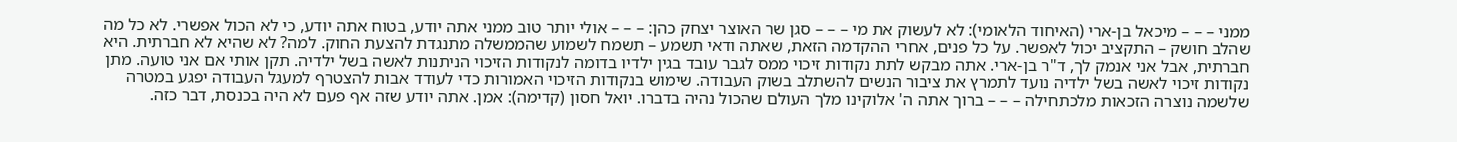ממני – – – מיכאל בן-ארי (האיחוד הלאומי): לא לעשוק את מי – – – סגן שר האוצר יצחק כהן: – – – אולי יותר טוב ממני אתה יודע, בטוח אתה יודע, כי לא הכול אפשרי. לא כל מה שהלב חושק – התקציב יכול לאפשר. על כל פנים, אחרי ההקדמה הזאת, שאתה ודאי תשמע – תשמח לשמוע שהממשלה מתנגדת להצעת החוק. למה? לא שהיא לא חברתית. היא חברתית, אבל אני אנמק לך, ד"ר בן-ארי. אתה מבקש לתת נקודות זיכוי ממס לגבר עובד בגין ילדיו בדומה לנקודות הזיכוי הניתנות לאשה בשל ילדיה. תקן אותי אם אני טועה. מתן נקודות זיכוי לאשה בשל ילדיה נועד לתמרץ את ציבור הנשים להשתלב בשוק העבודה. שימוש בנקודות הזיכוי האמורות כדי לעודד אבות להצטרף למעגל העבודה יפגע במטרה שלשמה נוצרה הזכאות מלכתחילה – – – ברוך אתה ה' אלוקינו מלך העולם שהכול נהיה בדברו. יואל חסון (קדימה): אמן. אתה יודע שזה אף פעם לא היה בכנסת, דבר כזה.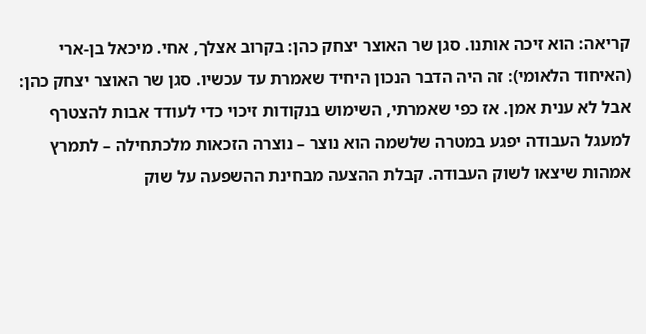קריאה: הוא זיכה אותנו. סגן שר האוצר יצחק כהן: בקרוב אצלך, אחי. מיכאל בן-ארי (האיחוד הלאומי): זה היה הדבר הנכון היחיד שאמרת עד עכשיו. סגן שר האוצר יצחק כהן: אבל לא ענית אמן. אז כפי שאמרתי, השימוש בנקודות זיכוי כדי לעודד אבות להצטרף למעגל העבודה יפגע במטרה שלשמה הוא נוצר – נוצרה הזכאות מלכתחילה – לתמרץ אמהות שיצאו לשוק העבודה. קבלת ההצעה מבחינת ההשפעה על שוק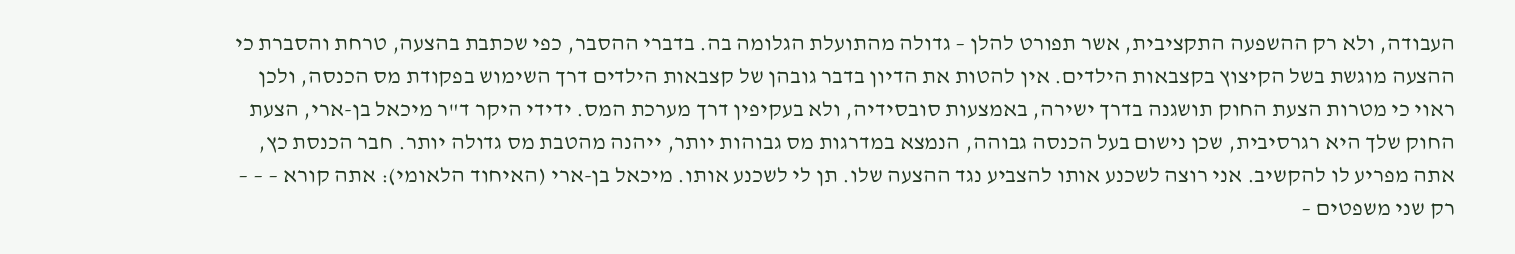העבודה, ולא רק ההשפעה התקציבית, אשר תפורט להלן – גדולה מהתועלת הגלומה בה. בדברי ההסבר, כפי שכתבת בהצעה, טרחת והסברת כי ההצעה מוגשת בשל הקיצוץ בקצבאות הילדים. אין להטות את הדיון בדבר גובהן של קצבאות הילדים דרך השימוש בפקודת מס הכנסה, ולכן ראוי כי מטרות הצעת החוק תושגנה בדרך ישירה, באמצעות סובסידיה, ולא בעקיפין דרך מערכת המס. ידידי היקר ד"ר מיכאל בן-ארי, הצעת החוק שלך היא רגרסיבית, שכן נישום בעל הכנסה גבוהה, הנמצא במדרגות מס גבוהות יותר, ייהנה מהטבת מס גדולה יותר. חבר הכנסת כץ, אתה מפריע לו להקשיב. אני רוצה לשכנע אותו להצביע נגד ההצעה שלו. תן לי לשכנע אותו. מיכאל בן-ארי (האיחוד הלאומי): אתה קורא – – – רק שני משפטים –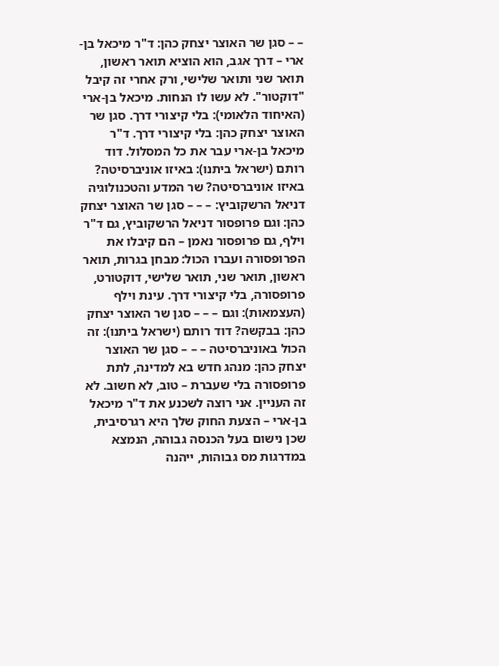– – סגן שר האוצר יצחק כהן: ד"ר מיכאל בן-ארי – דרך אגב, הוא הוציא תואר ראשון, תואר שני ותואר שלישי, ורק אחרי זה קיבל "דוקטור". לא עשו לו הנחות. מיכאל בן-ארי (האיחוד הלאומי): בלי קיצורי דרך. סגן שר האוצר יצחק כהן: בלי קיצורי דרך. ד"ר מיכאל בן-ארי עבר את כל המסלול. דוד רותם (ישראל ביתנו): באיזו אוניברסיטה? באיזו אוניברסיטה? שר המדע והטכנולוגיה דניאל הרשקוביץ: – – – סגן שר האוצר יצחק כהן: וגם פרופסור דניאל הרשקוביץ, גם ד"ר וילף, גם פרופסור נאמן – הם קיבלו את הפרופסורה ועברו הכול: מבחן בגרות, תואר ראשון, תואר שני, תואר שלישי, דוקטורט, פרופסורה, בלי קיצורי דרך. עינת וילף (העצמאות): וגם – – – סגן שר האוצר יצחק כהן: בבקשה? דוד רותם (ישראל ביתנו): זה הכול באוניברסיטה – – – סגן שר האוצר יצחק כהן: מנהג חדש בא למדינה, לתת פרופסורה בלי שעברת – טוב, לא חשוב. לא זה העניין. אני רוצה לשכנע את ד"ר מיכאל בן-ארי – הצעת החוק שלך היא רגרסיבית, שכן נישום בעל הכנסה גבוהה, הנמצא במדרגות מס גבוהות, ייהנה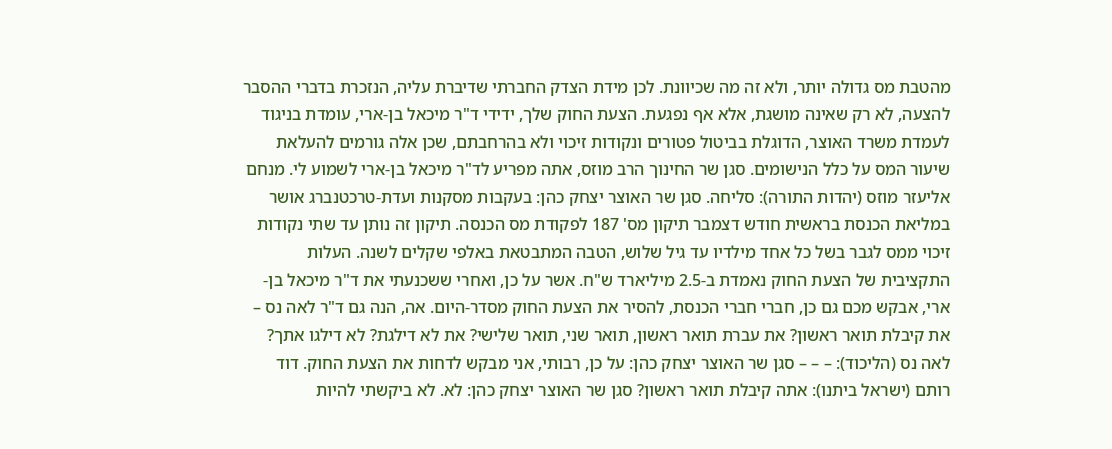מהטבת מס גדולה יותר, ולא זה מה שכיוונת. לכן מידת הצדק החברתי שדיברת עליה, הנזכרת בדברי ההסבר להצעה, לא רק שאינה מושגת, אלא אף נפגעת. הצעת החוק שלך, ידידי ד"ר מיכאל בן-ארי, עומדת בניגוד לעמדת משרד האוצר, הדוגלת בביטול פטורים ונקודות זיכוי ולא בהרחבתם, שכן אלה גורמים להעלאת שיעור המס על כלל הנישומים. סגן שר החינוך הרב מוזס, אתה מפריע לד"ר מיכאל בן-ארי לשמוע לי. מנחם אליעזר מוזס (יהדות התורה): סליחה. סגן שר האוצר יצחק כהן: בעקבות מסקנות ועדת-טרכטנברג אושר במליאת הכנסת בראשית חודש דצמבר תיקון מס' 187 לפקודת מס הכנסה. תיקון זה נותן עד שתי נקודות זיכוי ממס לגבר בשל כל אחד מילדיו עד גיל שלוש, הטבה המתבטאת באלפי שקלים לשנה. העלות התקציבית של הצעת החוק נאמדת ב-2.5 מיליארד ש"ח. אשר על כן, ואחרי ששכנעתי את ד"ר מיכאל בן-ארי, אבקש מכם גם כן, חברי חברי הכנסת, להסיר את הצעת החוק מסדר-היום. אה, הנה גם ד"ר לאה נס – את קיבלת תואר ראשון? את עברת תואר ראשון, תואר שני, תואר שלישי? את לא דילגת? לא דילגו אתך? לאה נס (הליכוד): – – – סגן שר האוצר יצחק כהן: על כן, רבותי, אני מבקש לדחות את הצעת החוק. דוד רותם (ישראל ביתנו): אתה קיבלת תואר ראשון? סגן שר האוצר יצחק כהן: לא. לא ביקשתי להיות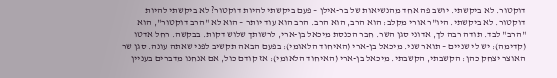דוקטור. לא ביקשתי. יושב פה אחד מהנשיאות של בר-אילן – פעם ביקשתי להיות דוקטור? לא ביקשתי להיות דוקטור. לא ביקשתי. היו"ר אורי מקלב: הוא הרב, הוא הרב. הרב הוא עוד יותר – הוא לא "הרב דוקטור", הוא "הרב" לבד. תודה רבה לך, אדוני סגן השר. חבר הכנסת מיכאל בן-ארי, לרשותך שלוש דקות. בבקשה. רחל אדטו (קדימה): יש לי שניים – תואר שני. מיכאל בן-ארי (האיחוד הלאומי): בפעם הבאה תקשיב לפני שאתה עונה. סגן שר האוצר יצחק כהן: הקשבתי, הקשבתי. מיכאל בן-ארי (האיחוד הלאומי): אז קודם כול, אם אנחנו מדברים בעניין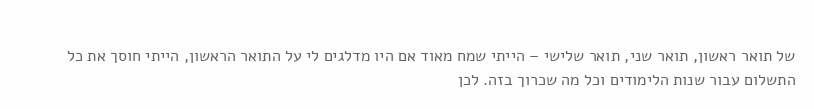של תואר ראשון, תואר שני, תואר שלישי – הייתי שמח מאוד אם היו מדלגים לי על התואר הראשון, הייתי חוסך את כל התשלום עבור שנות הלימודים וכל מה שכרוך בזה. לכן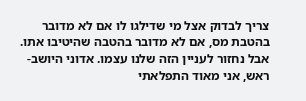צריך לבדוק אצל מי שדילגו לו אם לא מדובר בהטבת מס, אם לא מדובר בהטבה שהיטיבו אתו. אבל נחזור לעניין הזה שלנו עצמו. אדוני היושב-ראש, אני מאוד התפלאתי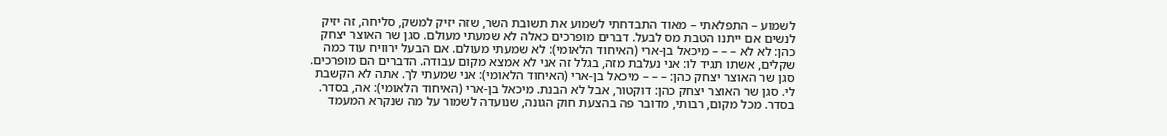לשמוע – התפלאתי – מאוד התבדחתי לשמוע את תשובת השר, שזה יזיק למשק, סליחה, זה יזיק לנשים אם ייתנו הטבת מס לבעל. דברים מופרכים כאלה לא שמעתי מעולם. סגן שר האוצר יצחק כהן: לא לא – – – מיכאל בן-ארי (האיחוד הלאומי): לא שמעתי מעולם. אם הבעל ירוויח עוד כמה שקלים, אשתו תגיד לו: אני נעלבת מזה, בגלל זה אני לא אמצא מקום עבודה. הדברים הם מופרכים. סגן שר האוצר יצחק כהן: – – – מיכאל בן-ארי (האיחוד הלאומי): אני שמעתי לך. אתה לא הקשבת לי. סגן שר האוצר יצחק כהן: דוקטור, אבל לא הבנת. מיכאל בן-ארי (האיחוד הלאומי): אה, בסדר. בסדר. מכל מקום, רבותי, מדובר פה בהצעת חוק הגונה, שנועדה לשמור על מה שנקרא המעמד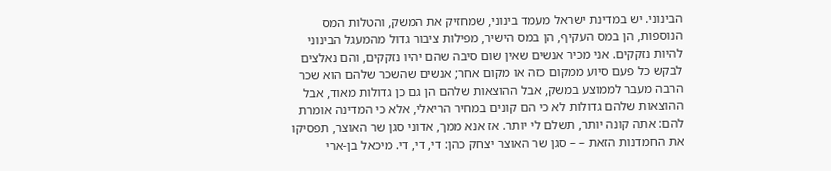הבינוני. יש במדינת ישראל מעמד בינוני, שמחזיק את המשק, והטלות המס הנוספות, הן במס העקיף, הן במס הישיר, מפילות ציבור גדול מהמעגל הבינוני להיות נזקקים. אני מכיר אנשים שאין שום סיבה שהם יהיו נזקקים, והם נאלצים לבקש כל פעם סיוע ממקום כזה או מקום אחר; אנשים שהשכר שלהם הוא שכר הרבה מעבר לממוצע במשק, אבל ההוצאות שלהם הן גם כן גדולות מאוד, אבל ההוצאות שלהם גדולות לא כי הם קונים במחיר הריאלי, אלא כי המדינה אומרת להם: אתה קונה יותר, תשלם לי יותר. אז אנא ממך, אדוני סגן שר האוצר, תפסיקו את החמדנות הזאת – – סגן שר האוצר יצחק כהן: די, די, די. מיכאל בן-ארי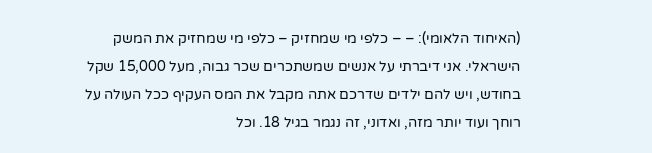(האיחוד הלאומי): – – כלפי מי שמחזיק – כלפי מי שמחזיק את המשק הישראלי. אני דיברתי על אנשים שמשתכרים שכר גבוה, מעל 15,000 שקל בחודש, ויש להם ילדים שדרכם אתה מקבל את המס העקיף ככל העולה על רוחך ועוד יותר מזה, ואדוני, זה נגמר בגיל 18. וכל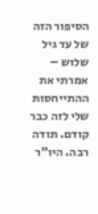הסיפור הזה של עד גיל שלוש – אמרתי את ההתייחסות שלי לזה כבר קודם. תודה רבה. היו"ר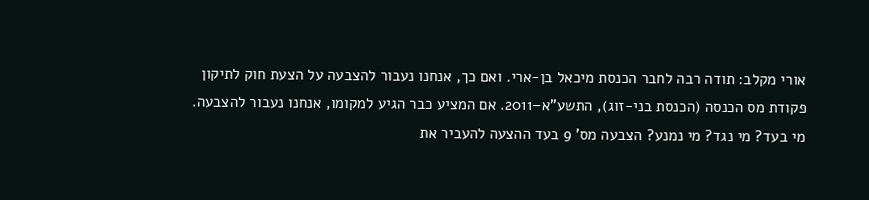אורי מקלב: תודה רבה לחבר הכנסת מיכאל בן-ארי. ואם כך, אנחנו נעבור להצבעה על הצעת חוק לתיקון פקודת מס הכנסה (הכנסת בני-זוג), התשע"א–2011. אם המציע כבר הגיע למקומו, אנחנו נעבור להצבעה. מי בעד? מי נגד? מי נמנע? הצבעה מס' 9 בעד ההצעה להעביר את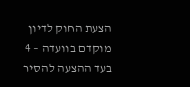הצעת החוק לדיון מוקדם בוועדה – 4 בעד ההצעה להסיר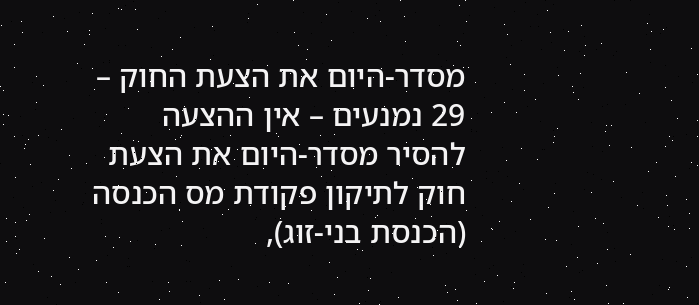מסדר-היום את הצעת החוק – 29 נמנעים – אין ההצעה להסיר מסדר-היום את הצעת חוק לתיקון פקודת מס הכנסה (הכנסת בני-זוג),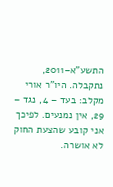התשע"א–2011, נתקבלה. היו"ר אורי מקלב: בעד – 4, נגד – 29, אין נמנעים. לפיכך אני קובע שהצעת החוק לא אושרה.